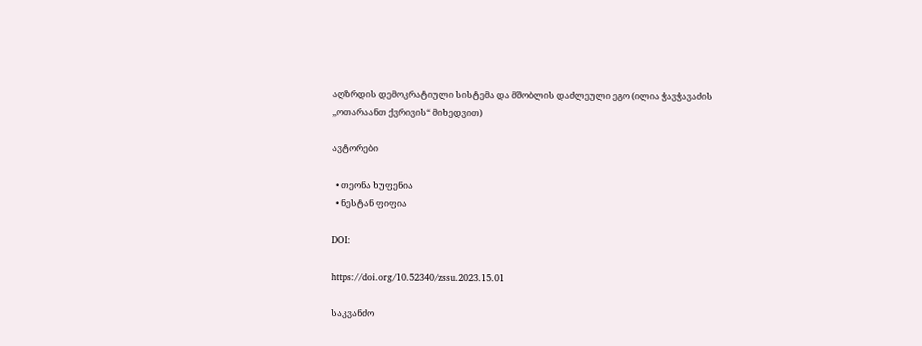აღზრდის დემოკრატიული სისტემა და მშობლის დაძლეული ეგო (ილია ჭავჭავაძის ,,ოთარაანთ ქვრივის“ მიხედვით)

ავტორები

  • თეონა ხუფენია
  • ნესტან ფიფია

DOI:

https://doi.org/10.52340/zssu.2023.15.01

საკვანძო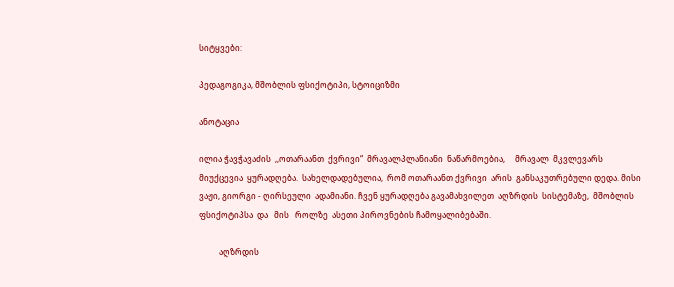სიტყვები:

პედაგოგიკა, მშობლის ფსიქოტიპი, სტოიციზმი

ანოტაცია

ილია ჭავჭავაძის  ,,ოთარაანთ  ქვრივი“  მრავალპლანიანი  ნაწარმოებია,     მრავალ  მკვლევარს  მიუქცევია  ყურადღება.  სახელდადებულია,  რომ ოთარაანთ ქვრივი  არის  განსაკუთრებული დედა. მისი ვაჟი, გიორგი - ღირსეული  ადამიანი. ჩვენ ყურადღება გავამახვილეთ  აღზრდის  სისტემაზე,  მშობლის ფსიქოტიპსა  და   მის   როლზე  ასეთი პიროვნების ჩამოყალიბებაში.

          აღზრდის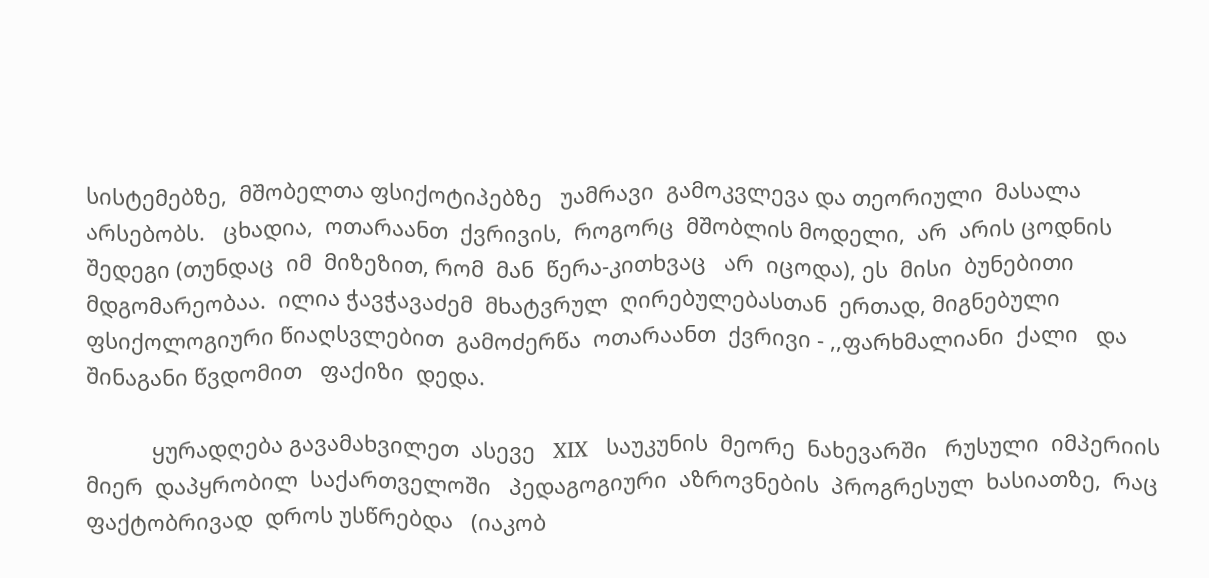სისტემებზე,  მშობელთა ფსიქოტიპებზე   უამრავი  გამოკვლევა და თეორიული  მასალა  არსებობს.   ცხადია,  ოთარაანთ  ქვრივის,  როგორც  მშობლის მოდელი,  არ  არის ცოდნის შედეგი (თუნდაც  იმ  მიზეზით, რომ  მან  წერა-კითხვაც   არ  იცოდა), ეს  მისი  ბუნებითი  მდგომარეობაა.  ილია ჭავჭავაძემ  მხატვრულ  ღირებულებასთან  ერთად, მიგნებული  ფსიქოლოგიური წიაღსვლებით  გამოძერწა  ოთარაანთ  ქვრივი - ,,ფარხმალიანი  ქალი   და შინაგანი წვდომით   ფაქიზი  დედა.

           ყურადღება გავამახვილეთ  ასევე   XIX   საუკუნის  მეორე  ნახევარში   რუსული  იმპერიის  მიერ  დაპყრობილ  საქართველოში   პედაგოგიური  აზროვნების  პროგრესულ  ხასიათზე,  რაც  ფაქტობრივად  დროს უსწრებდა   (იაკობ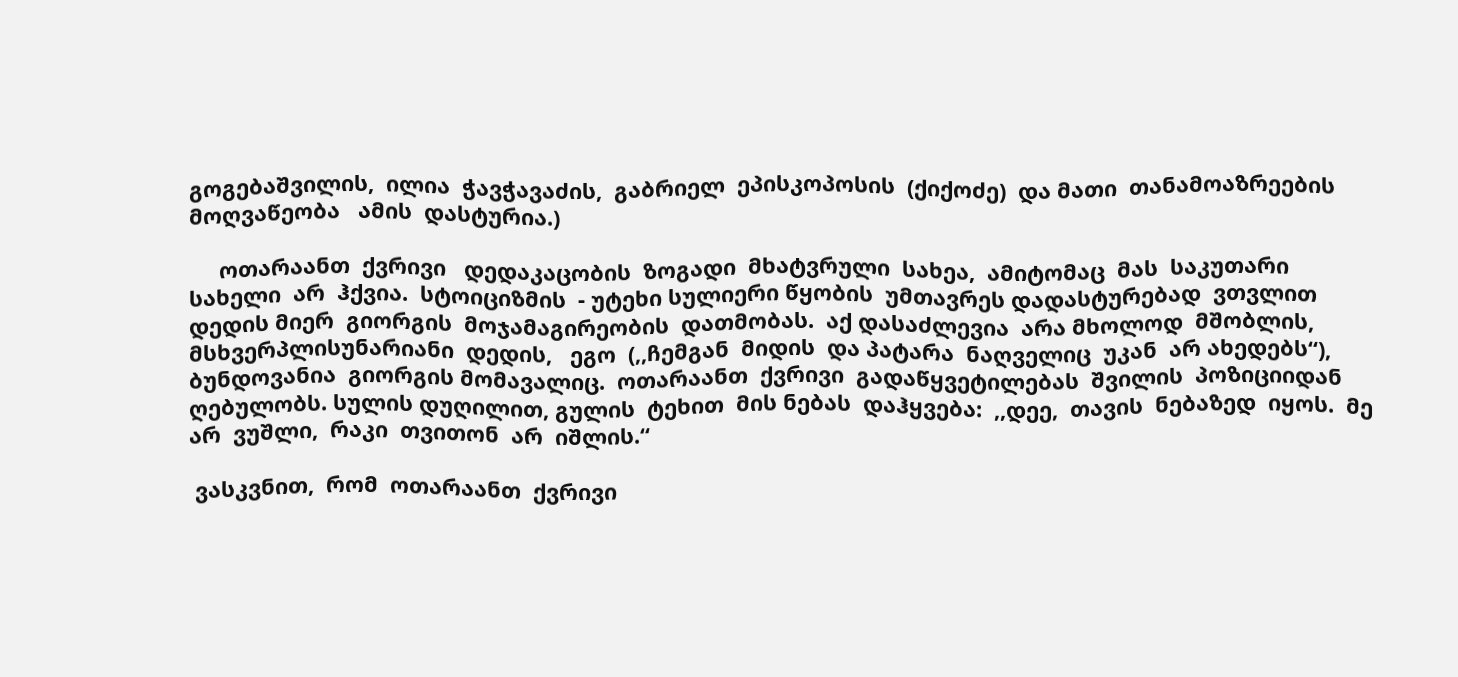გოგებაშვილის,  ილია  ჭავჭავაძის,  გაბრიელ  ეპისკოპოსის  (ქიქოძე)  და მათი  თანამოაზრეების  მოღვაწეობა   ამის  დასტურია.)

     ოთარაანთ  ქვრივი   დედაკაცობის  ზოგადი  მხატვრული  სახეა,  ამიტომაც  მას  საკუთარი   სახელი  არ  ჰქვია.  სტოიციზმის  - უტეხი სულიერი წყობის  უმთავრეს დადასტურებად  ვთვლით  დედის მიერ  გიორგის  მოჯამაგირეობის  დათმობას.  აქ დასაძლევია  არა მხოლოდ  მშობლის, მსხვერპლისუნარიანი  დედის,   ეგო  (,,ჩემგან  მიდის  და პატარა  ნაღველიც  უკან  არ ახედებს“),  ბუნდოვანია  გიორგის მომავალიც.  ოთარაანთ  ქვრივი  გადაწყვეტილებას  შვილის  პოზიციიდან  ღებულობს. სულის დუღილით, გულის  ტეხით  მის ნებას  დაჰყვება:  ,,დეე,  თავის  ნებაზედ  იყოს.  მე  არ  ვუშლი,  რაკი  თვითონ  არ  იშლის.“

 ვასკვნით,  რომ  ოთარაანთ  ქვრივი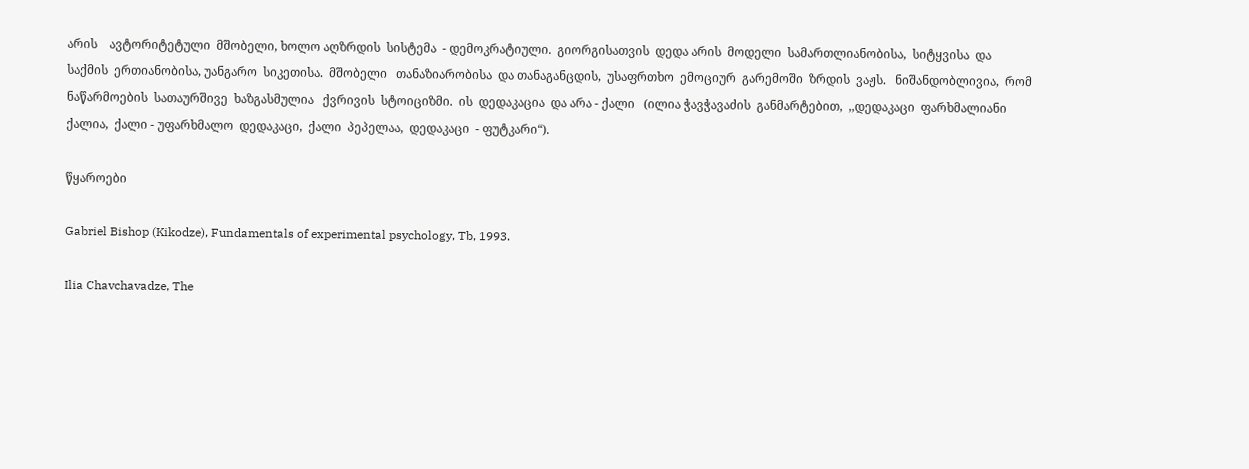არის    ავტორიტეტული  მშობელი, ხოლო აღზრდის  სისტემა  - დემოკრატიული.  გიორგისათვის  დედა არის  მოდელი  სამართლიანობისა,  სიტყვისა  და საქმის  ერთიანობისა, უანგარო  სიკეთისა.  მშობელი   თანაზიარობისა  და თანაგანცდის,  უსაფრთხო  ემოციურ  გარემოში  ზრდის  ვაჟს.   ნიშანდობლივია,  რომ  ნაწარმოების  სათაურშივე  ხაზგასმულია   ქვრივის  სტოიციზმი.  ის  დედაკაცია  და არა - ქალი   (ილია ჭავჭავაძის  განმარტებით,  ,,დედაკაცი  ფარხმალიანი  ქალია,  ქალი - უფარხმალო  დედაკაცი,  ქალი  პეპელაა,  დედაკაცი  - ფუტკარი“).

წყაროები

Gabriel Bishop (Kikodze), Fundamentals of experimental psychology, Tb, 1993.

Ilia Chavchavadze, The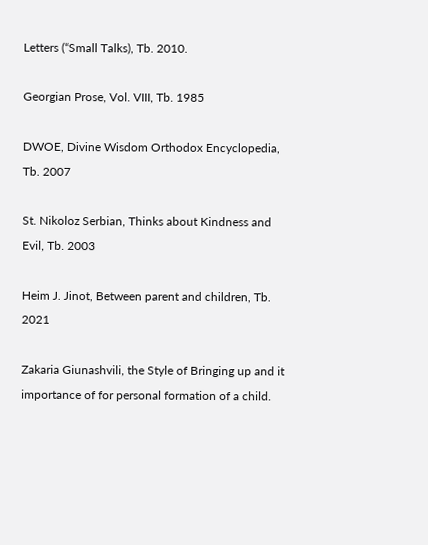Letters (“Small Talks), Tb. 2010.

Georgian Prose, Vol. VIII, Tb. 1985

DWOE, Divine Wisdom Orthodox Encyclopedia, Tb. 2007

St. Nikoloz Serbian, Thinks about Kindness and Evil, Tb. 2003

Heim J. Jinot, Between parent and children, Tb. 2021

Zakaria Giunashvili, the Style of Bringing up and it importance of for personal formation of a child.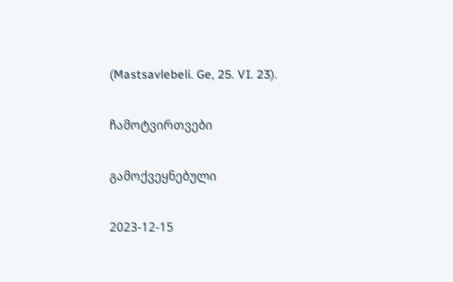(Mastsavlebeli. Ge, 25. VI. 23).

ჩამოტვირთვები

გამოქვეყნებული

2023-12-15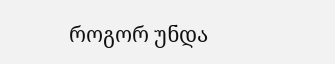როგორ უნდა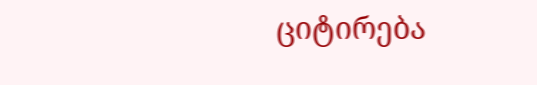ციტირება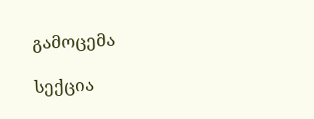გამოცემა

სექცია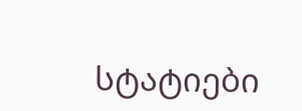სტატიები